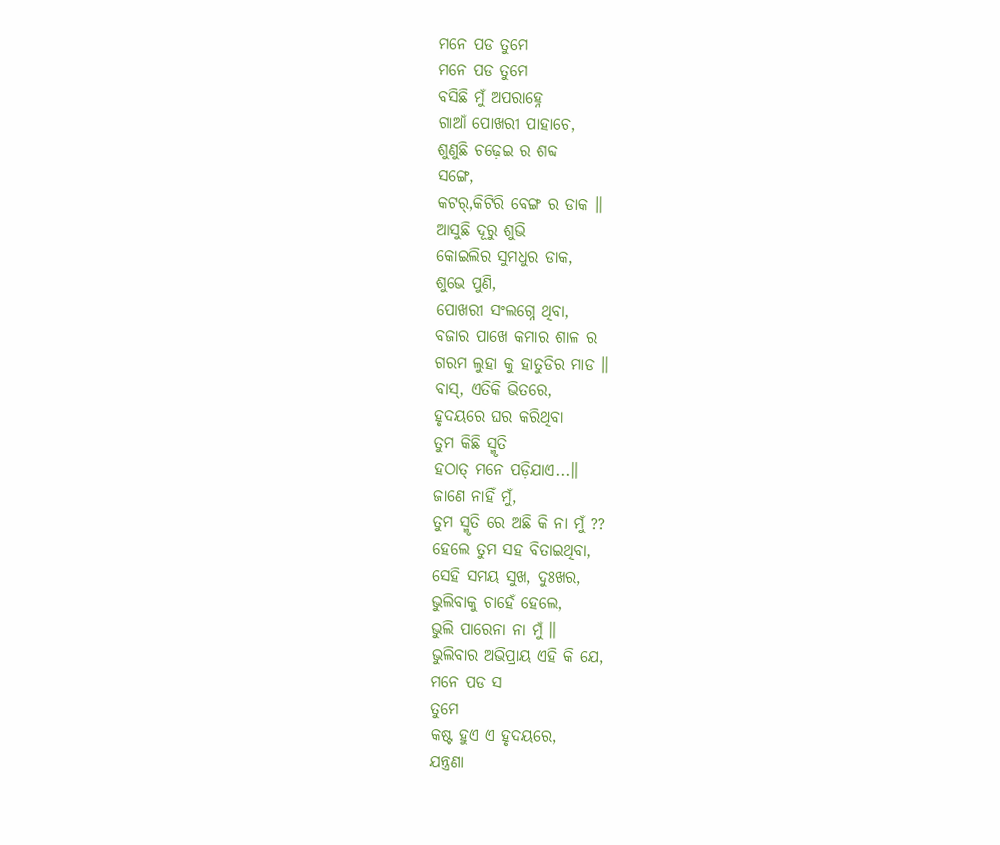ମନେ ପଡ ତୁମେ
ମନେ ପଡ ତୁମେ
ବସିଛି ମୁଁ ଅପରାହ୍ନେ
ଗାଆଁ ପୋଖରୀ ପାହାଚେ,
ଶୁଣୁଛି ଚଢ଼େଇ ର ଶବ୍ଦ
ସଙ୍ଗେ,
କଟର୍,କିଟିରି ବେଙ୍ଗ ର ଡାକ ॥
ଆସୁଛି ଦୂରୁ ଶୁଭି
କୋଇଲିର ସୁମଧୁର ଡାକ,
ଶୁଭେ ପୁଣି,
ପୋଖରୀ ସଂଲଗ୍ନେ ଥିବା,
ବଜାର ପାଖେ କମାର ଶାଳ ର
ଗରମ ଲୁହା କୁ ହାତୁଡିର ମାଡ ॥
ବାସ୍, ଏତିକି ଭିତରେ,
ହୃଦୟରେ ଘର କରିଥିବା
ତୁମ କିଛି ସ୍ମୃତି
ହଠାତ୍ ମନେ ପଡ଼ିଯାଏ...॥
ଜାଣେ ନାହିଁ ମୁଁ,
ତୁମ ସ୍ମୃତି ରେ ଅଛି କି ନା ମୁଁ ??
ହେଲେ ତୁମ ସହ ବିତାଇଥିବା,
ସେହି ସମୟ ସୁଖ, ଦୁଃଖର,
ଭୁଲିବାକୁ ଚାହେଁ ହେଲେ,
ଭୁଲି ପାରେନା ନା ମୁଁ ॥
ଭୁଲିବାର ଅଭିପ୍ରାୟ ଏହି କି ଯେ,
ମନେ ପଡ ସ
ତୁମେ
କଷ୍ଟ ହୁଏ ଏ ହୃଦୟରେ,
ଯନ୍ତ୍ରଣା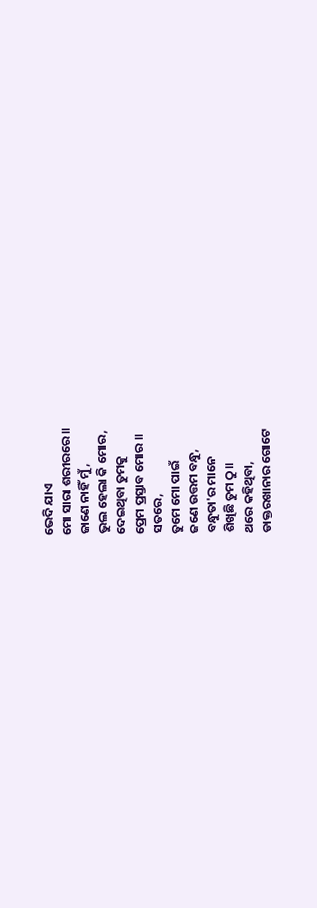ଭେଦି ଯାଏ
ମୋ ସାରା ଶରୀରରେ ॥
ଜାଣେ ନାହିଁ ମୁଁ,
ଭୁଲ ହେଲା କି ମୋର,
ଦେଇଥିବା ତୁମକୁ
ପ୍ରେମ ପ୍ରସ୍ତାବ ମୋର ॥
ସତରେ,
ତୁମେ ମୋ ପାଇଁ
ଜଣେ ଉତ୍ତମ ବନ୍ଧୁ,
ବନ୍ଧୁତା'ର ମାନେ
ଶିଖିଛି ତୁମ ଠୁ॥
ଥରେ କହିଥିବା,
ଡାକ୍ତରଖାନାର ଗୋଟେ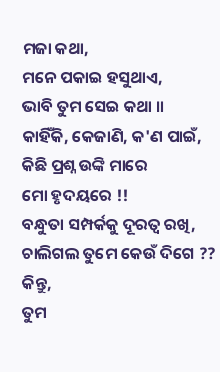ମଜା କଥା,
ମନେ ପକାଇ ହସୁଥାଏ,
ଭାବି ତୁମ ସେଇ କଥା ॥
କାହିଁକି, କେଜାଣି, କ'ଣ ପାଇଁ,
କିଛି ପ୍ରଶ୍ନ ଉଙ୍କି ମାରେ
ମୋ ହୃଦୟରେ !!
ବନ୍ଧୁତା ସମ୍ପର୍କକୁ ଦୂରତ୍ଵ ରଖି,
ଚାଲିଗଲ ତୁମେ କେଉଁ ଦିଗେ ??
କିନ୍ତୁ,
ତୁମ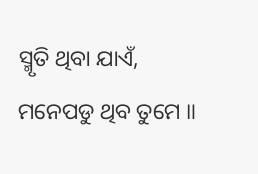ସ୍ମୃତି ଥିବା ଯାଏଁ,
ମନେପଡୁ ଥିବ ତୁମେ ॥